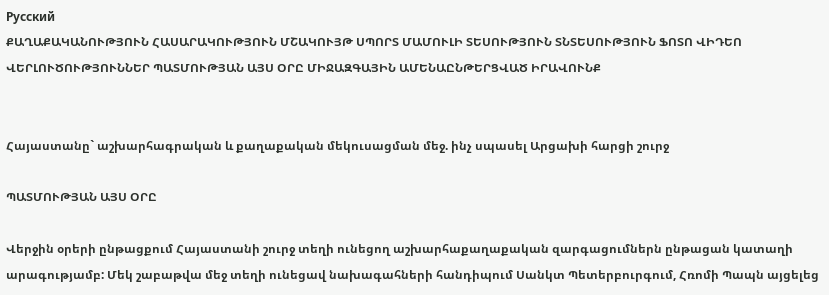Русский
ՔԱՂԱՔԱԿԱՆՈՒԹՅՈՒՆ ՀԱՍԱՐԱԿՈՒԹՅՈՒՆ ՄՇԱԿՈՒՅԹ ՍՊՈՐՏ ՄԱՄՈՒԼԻ ՏԵՍՈՒԹՅՈՒՆ ՏՆՏԵՍՈՒԹՅՈՒՆ ՖՈՏՈ ՎԻԴԵՈ ՎԵՐԼՈՒԾՈՒԹՅՈՒՆՆԵՐ ՊԱՏՄՈՒԹՅԱՆ ԱՅՍ ՕՐԸ ՄԻՋԱԶԳԱՅԻՆ ԱՄԵՆԱԸՆԹԵՐՑՎԱԾ ԻՐԱՎՈՒՆՔ


Հայաստանը` աշխարհագրական և քաղաքական մեկուսացման մեջ. ինչ սպասել Արցախի հարցի շուրջ

ՊԱՏՄՈՒԹՅԱՆ ԱՅՍ ՕՐԸ

Վերջին օրերի ընթացքում Հայաստանի շուրջ տեղի ունեցող աշխարհաքաղաքական զարգացումներն ընթացան կատաղի արագությամբ: Մեկ շաբաթվա մեջ տեղի ունեցավ նախագահների հանդիպում Սանկտ Պետերբուրգում, Հռոմի Պապն այցելեց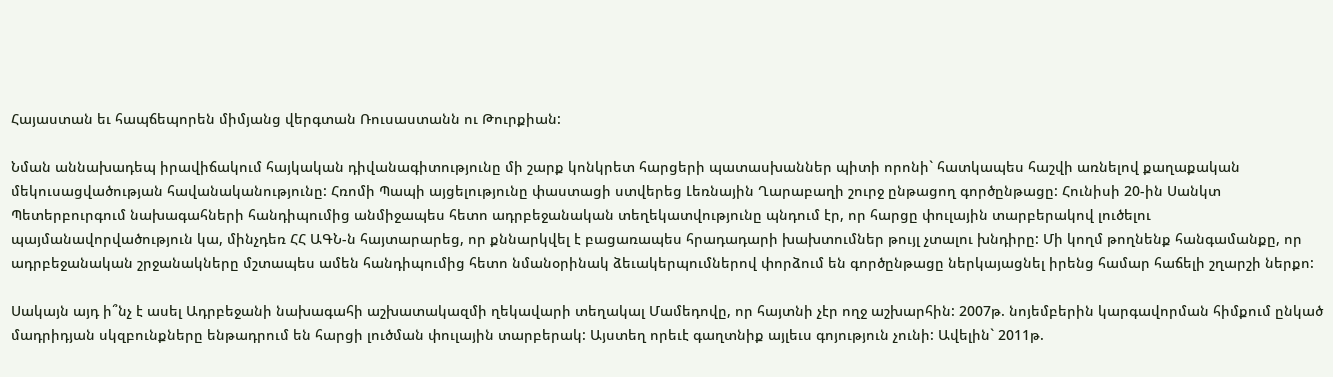Հայաստան եւ հապճեպորեն միմյանց վերգտան Ռուսաստանն ու Թուրքիան:

Նման աննախադեպ իրավիճակում հայկական դիվանագիտությունը մի շարք կոնկրետ հարցերի պատասխաններ պիտի որոնի` հատկապես հաշվի առնելով քաղաքական մեկուսացվածության հավանականությունը: Հռոմի Պապի այցելությունը փաստացի ստվերեց Լեռնային Ղարաբաղի շուրջ ընթացող գործընթացը: Հունիսի 20-ին Սանկտ Պետերբուրգում նախագահների հանդիպումից անմիջապես հետո ադրբեջանական տեղեկատվությունը պնդում էր, որ հարցը փուլային տարբերակով լուծելու պայմանավորվածություն կա, մինչդեռ ՀՀ ԱԳՆ-ն հայտարարեց, որ քննարկվել է բացառապես հրադադարի խախտումներ թույլ չտալու խնդիրը: Մի կողմ թողնենք հանգամանքը, որ ադրբեջանական շրջանակները մշտապես ամեն հանդիպումից հետո նմանօրինակ ձեւակերպումներով փորձում են գործընթացը ներկայացնել իրենց համար հաճելի շղարշի ներքո:

Սակայն այդ ի՞նչ է ասել Ադրբեջանի նախագահի աշխատակազմի ղեկավարի տեղակալ Մամեդովը, որ հայտնի չէր ողջ աշխարհին: 2007թ. նոյեմբերին կարգավորման հիմքում ընկած մադրիդյան սկզբունքները ենթադրում են հարցի լուծման փուլային տարբերակ: Այստեղ որեւէ գաղտնիք այլեւս գոյություն չունի: Ավելին` 2011թ.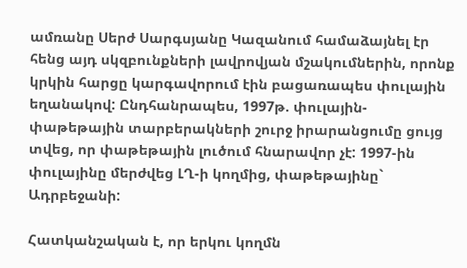ամռանը Սերժ Սարգսյանը Կազանում համաձայնել էր հենց այդ սկզբունքների լավրովյան մշակումներին, որոնք կրկին հարցը կարգավորում էին բացառապես փուլային եղանակով: Ընդհանրապես, 1997թ. փուլային-փաթեթային տարբերակների շուրջ իրարանցումը ցույց տվեց, որ փաթեթային լուծում հնարավոր չէ: 1997-ին փուլայինը մերժվեց ԼՂ-ի կողմից, փաթեթայինը` Ադրբեջանի:

Հատկանշական է, որ երկու կողմն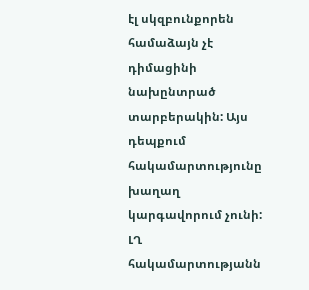էլ սկզբունքորեն համաձայն չէ դիմացինի նախընտրած տարբերակին: Այս դեպքում հակամարտությունը խաղաղ կարգավորում չունի: ԼՂ հակամարտությանն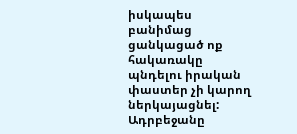իսկապես բանիմաց ցանկացած ոք հակառակը պնդելու իրական փաստեր չի կարող ներկայացնել: Ադրբեջանը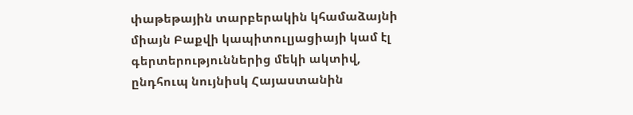փաթեթային տարբերակին կհամաձայնի միայն Բաքվի կապիտուլյացիայի կամ էլ գերտերություններից մեկի ակտիվ, ընդհուպ նույնիսկ Հայաստանին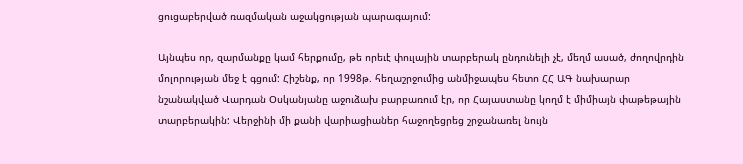ցուցաբերված ռազմական աջակցության պարագայում:

Այնպես որ, զարմանքը կամ հերքումը, թե որեւէ փուլային տարբերակ ընդունելի չէ, մեղմ ասած, ժողովրդին մոլորության մեջ է գցում: Հիշենք, որ 1998թ. հեղաշրջումից անմիջապես հետո ՀՀ ԱԳ նախարար նշանակված Վարդան Օսկանյանը աջուձախ բարբառում էր, որ Հայաստանը կողմ է միմիայն փաթեթային տարբերակին: Վերջինի մի քանի վարիացիաներ հաջողեցրեց շրջանառել նույն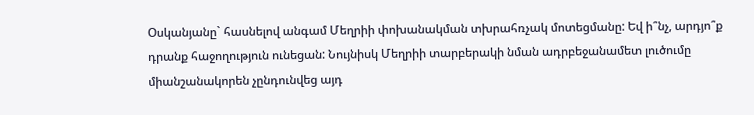Օսկանյանը` հասնելով անգամ Մեղրիի փոխանակման տխրահռչակ մոտեցմանը: Եվ ի՞նչ, արդյո՞ք դրանք հաջողություն ունեցան: Նույնիսկ Մեղրիի տարբերակի նման ադրբեջանամետ լուծումը միանշանակորեն չընդունվեց այդ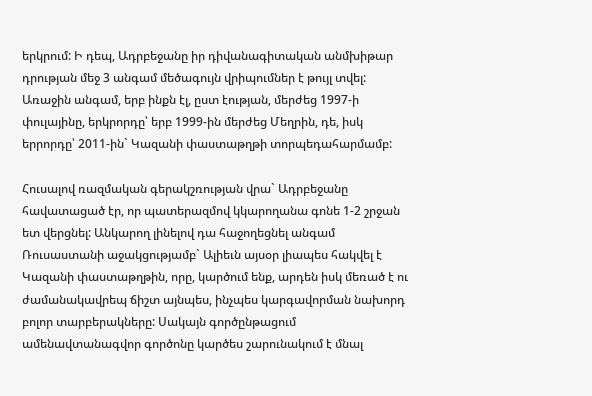երկրում: Ի դեպ, Ադրբեջանը իր դիվանագիտական անմխիթար դրության մեջ 3 անգամ մեծագույն վրիպումներ է թույլ տվել: Առաջին անգամ, երբ ինքն էլ, ըստ էության, մերժեց 1997-ի փուլայինը, երկրորդը՝ երբ 1999-ին մերժեց Մեղրին, դե, իսկ երրորդը՝ 2011-ին` Կազանի փաստաթղթի տորպեդահարմամբ:

Հուսալով ռազմական գերակշռության վրա` Ադրբեջանը հավատացած էր, որ պատերազմով կկարողանա գոնե 1-2 շրջան ետ վերցնել: Անկարող լինելով դա հաջողեցնել անգամ Ռուսաստանի աջակցությամբ` Ալիեւն այսօր լիապես հակվել է Կազանի փաստաթղթին, որը, կարծում ենք, արդեն իսկ մեռած է ու ժամանակավրեպ ճիշտ այնպես, ինչպես կարգավորման նախորդ բոլոր տարբերակները: Սակայն գործընթացում ամենավտանագվոր գործոնը կարծես շարունակում է մնալ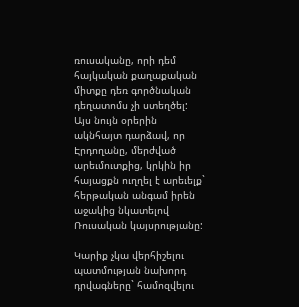ռուսականը, որի դեմ հայկական քաղաքական միտքը դեռ գործնական դեղատոմս չի ստեղծել: Այս նույն օրերին ակնհայտ դարձավ, որ Էրդողանը, մերժված արեւմուտքից, կրկին իր հայացքն ուղղել է արեւելք` հերթական անգամ իրեն աջակից նկատելով Ռուսական կայսրությանը:

Կարիք չկա վերհիշելու պատմության նախորդ դրվագները` համոզվելու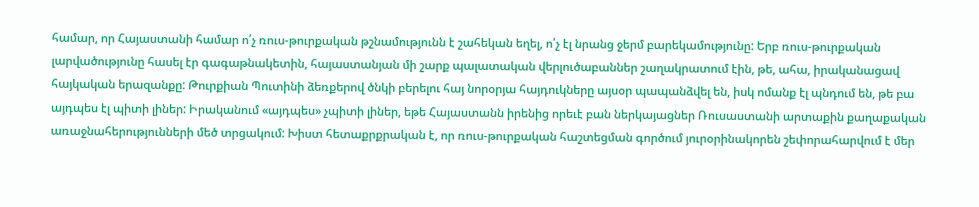համար, որ Հայաստանի համար ո՛չ ռուս-թուրքական թշնամությունն է շահեկան եղել, ո՛չ էլ նրանց ջերմ բարեկամությունը: Երբ ռուս-թուրքական լարվածությունը հասել էր գագաթնակետին, հայաստանյան մի շարք պալատական վերլուծաբաններ շաղակրատում էին, թե, ահա, իրականացավ հայկական երազանքը: Թուրքիան Պուտինի ձեռքերով ծնկի բերելու հայ նորօրյա հայդուկները այսօր պապանձվել են, իսկ ոմանք էլ պնդում են, թե բա այդպես էլ պիտի լիներ: Իրականում «այդպես» չպիտի լիներ, եթե Հայաստանն իրենից որեւէ բան ներկայացներ Ռուսաստանի արտաքին քաղաքական առաջնահերությունների մեծ տրցակում: Խիստ հետաքրքրական է, որ ռուս-թուրքական հաշտեցման գործում յուրօրինակորեն շեփորահարվում է մեր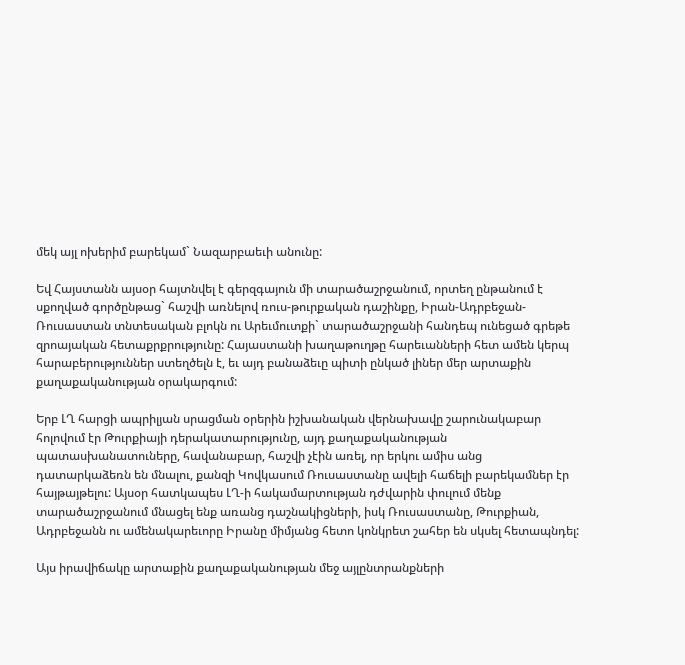մեկ այլ ոխերիմ բարեկամ` Նազարբաեւի անունը:

Եվ Հայստանն այսօր հայտնվել է գերզգայուն մի տարածաշրջանում, որտեղ ընթանում է սքողված գործընթաց` հաշվի առնելով ռուս-թուրքական դաշինքը, Իրան-Ադրբեջան-Ռուսաստան տնտեսական բլոկն ու Արեւմուտքի` տարածաշրջանի հանդեպ ունեցած գրեթե զրոայական հետաքրքրությունը: Հայաստանի խաղաթուղթը հարեւանների հետ ամեն կերպ հարաբերություններ ստեղծելն է, եւ այդ բանաձեւը պիտի ընկած լիներ մեր արտաքին քաղաքականության օրակարգում:

Երբ ԼՂ հարցի ապրիլյան սրացման օրերին իշխանական վերնախավը շարունակաբար հոլովում էր Թուրքիայի դերակատարությունը, այդ քաղաքականության պատասխանատուները, հավանաբար, հաշվի չէին առել, որ երկու ամիս անց դատարկաձեռն են մնալու, քանզի Կովկասում Ռուսաստանը ավելի հաճելի բարեկամներ էր հայթայթելու: Այսօր հատկապես ԼՂ-ի հակամարտության դժվարին փուլում մենք տարածաշրջանում մնացել ենք առանց դաշնակիցների, իսկ Ռուսաստանը, Թուրքիան, Ադրբեջանն ու ամենակարեւորը Իրանը միմյանց հետո կոնկրետ շահեր են սկսել հետապնդել:

Այս իրավիճակը արտաքին քաղաքականության մեջ այլընտրանքների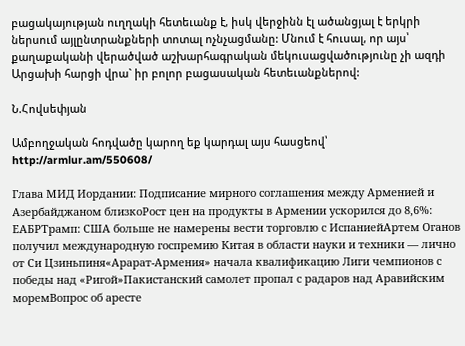բացակայության ուղղակի հետեւանք է, իսկ վերջինն էլ ածանցյալ է երկրի ներսում այլընտրանքների տոտալ ոչնչացմանը: Մնում է հուսալ, որ այս՝ քաղաքականի վերածված աշխարհագրական մեկուսացվածությունը չի ազդի Արցախի հարցի վրա` իր բոլոր բացասական հետեւանքներով:

Ն.Հովսեփյան

Ամբողջական հոդվածը կարող եք կարդալ այս հասցեով՝ http://armlur.am/550608/

Глава МИД Иордании: Подписание мирного соглашения между Арменией и Азербайджаном близкоРост цен на продукты в Армении ускорился до 8,6%: ЕАБРТрамп: США больше не намерены вести торговлю с ИспаниейАртем Оганов получил международную госпремию Китая в области науки и техники — лично от Си Цзиньпиня«Арарат‑Армения» начала квалификацию Лиги чемпионов с победы над «Ригой»Пакистанский самолет пропал с радаров над Аравийским моремВопрос об аресте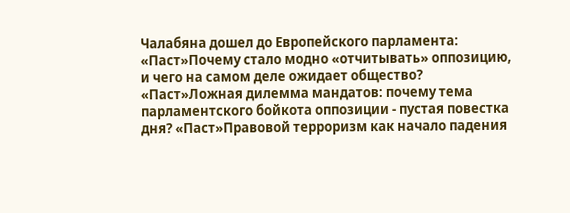Чалабяна дошел до Европейского парламента: «Паст»Почему стало модно «отчитывать» оппозицию, и чего на самом деле ожидает общество? «Паст»Ложная дилемма мандатов: почему тема парламентского бойкота оппозиции - пустая повестка дня? «Паст»Правовой терроризм как начало падения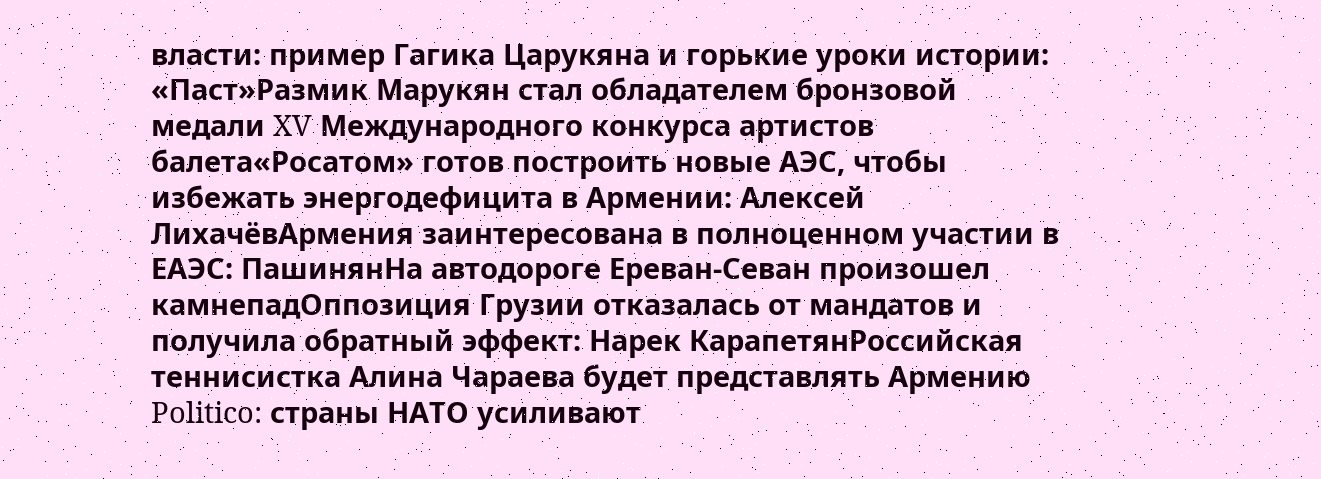власти: пример Гагика Царукяна и горькие уроки истории: «Паст»Размик Марукян стал обладателем бронзовой медали XV Международного конкурса артистов балета«Росатом» готов построить новые АЭС, чтобы избежать энергодефицита в Армении: Алексей ЛихачёвАрмения заинтересована в полноценном участии в ЕАЭС: ПашинянНа автодороге Ереван-Севан произошел камнепадОппозиция Грузии отказалась от мандатов и получила обратный эффект: Нарек КарапетянРоссийская теннисистка Алина Чараева будет представлять Армению Politico: страны НАТО усиливают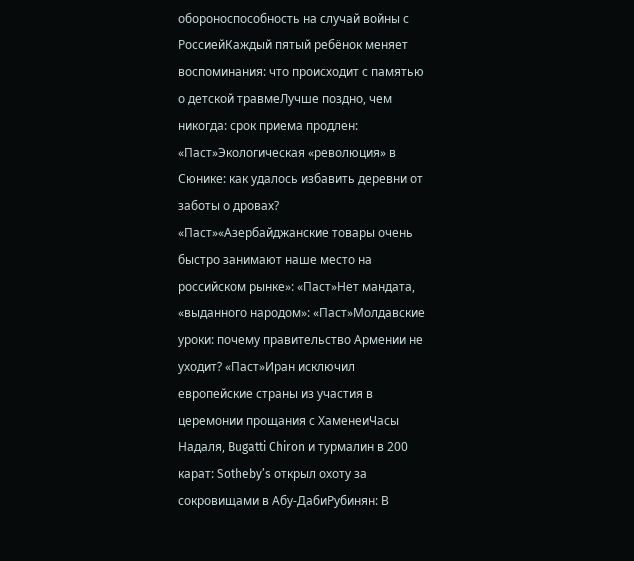обороноспособность на случай войны с РоссиейКаждый пятый ребёнок меняет воспоминания: что происходит с памятью о детской травмеЛучше поздно, чем никогда: срок приема продлен: «Паст»Экологическая «революция» в Сюнике: как удалось избавить деревни от заботы о дровах? «Паст»«Азербайджанские товары очень быстро занимают наше место на российском рынке»: «Паст»Нет мандата, «выданного народом»: «Паст»Молдавские уроки: почему правительство Армении не уходит? «Паст»Иран исключил европейские страны из участия в церемонии прощания с ХаменеиЧасы Надаля, Bugatti Chiron и турмалин в 200 карат: Sotheby’s открыл охоту за сокровищами в Абу-ДабиРубинян: В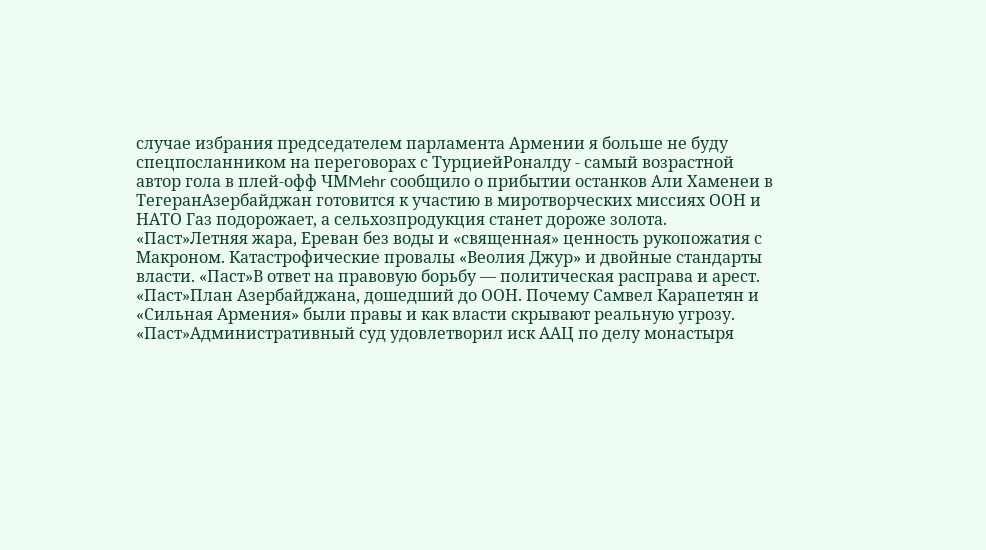случае избрания председателем парламента Армении я больше не буду спецпосланником на переговорах с ТурциейРоналду - самый возрастной автор гола в плей-офф ЧМMehr сообщило о прибытии останков Али Хаменеи в ТегеранАзербайджан готовится к участию в миротворческих миссиях ООН и НАТО Газ подорожает, а сельхозпродукция станет дороже золота. «Паст»Летняя жара, Ереван без воды и «священная» ценность рукопожатия с Макроном. Катастрофические провалы «Веолия Джур» и двойные стандарты власти. «Паст»В ответ на правовую борьбу — политическая расправа и арест. «Паст»План Азербайджана, дошедший до ООН. Почему Самвел Карапетян и «Сильная Армения» были правы и как власти скрывают реальную угрозу. «Паст»Административный суд удовлетворил иск ААЦ по делу монастыря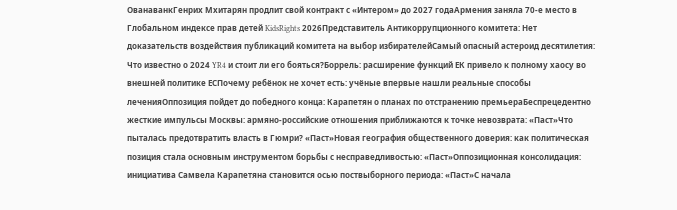ОванаванкГенрих Мхитарян продлит свой контракт с «Интером» до 2027 годаАрмения заняла 70-е место в Глобальном индексе прав детей KidsRights 2026Представитель Антикоррупционного комитета: Нет доказательств воздействия публикаций комитета на выбор избирателейСамый опасный астероид десятилетия: Что известно о 2024 YR4 и стоит ли его бояться?Боррель: расширение функций ЕК привело к полному хаосу во внешней политике ЕСПочему ребёнок не хочет есть: учёные впервые нашли реальные способы леченияОппозиция пойдет до победного конца: Карапетян о планах по отстранению премьераБеспрецедентно жесткие импульсы Москвы: армяно-российские отношения приближаются к точке невозврата: «Паст»Что пыталась предотвратить власть в Гюмри? «Паст»Новая география общественного доверия: как политическая позиция стала основным инструментом борьбы с несправедливостью: «Паст»Оппозиционная консолидация: инициатива Самвела Карапетяна становится осью поствыборного периода: «Паст»С начала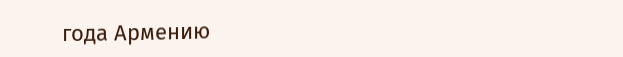года Армению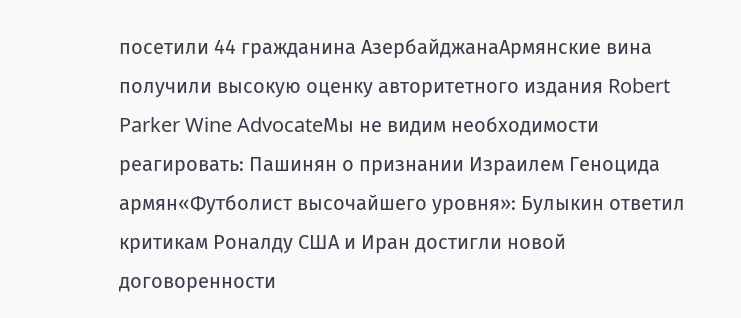посетили 44 гражданина АзербайджанаАрмянские вина получили высокую оценку авторитетного издания Robert Parker Wine AdvocateМы не видим необходимости реагировать: Пашинян о признании Израилем Геноцида армян«Футболист высочайшего уровня»: Булыкин ответил критикам Роналду США и Иран достигли новой договоренности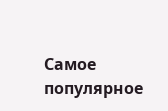Самое популярное